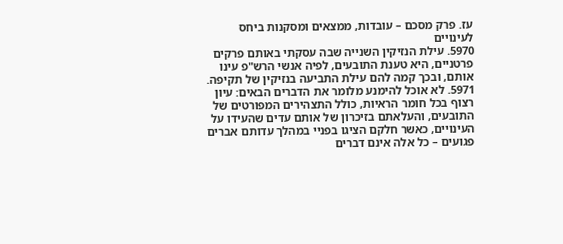עז. פרק מסכם – עובדות, ממצאים ומסקנות ביחס לעינויים
5970. עילת הנזיקין השנייה שבה עסקתי באותם פרקים פרטניים, היא טענת התובעים, לפיה אנשי הרש"פ עינו אותם, ובכך קמה להם עילת התביעה בנזיקין של תקיפה.
5971. לא אוכל להימנע מלומר את הדברים הבאים: עיון רצוף בכל חומר הראיות, כולל התצהירים המפורטים של התובעים, והעלאתם בזיכרון של אותם עדים שהעידו על העינויים, כאשר חלקם הציגו בפניי במהלך עדותם אברים פגועים – כל אלה אינם דברים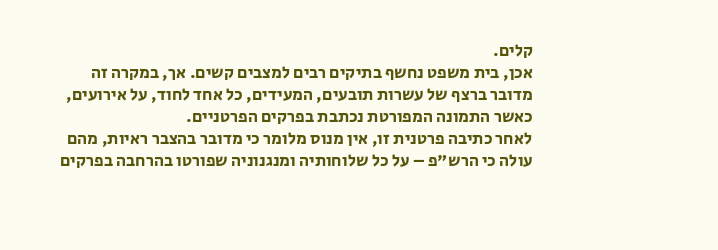קלים.
אכן, בית משפט נחשף בתיקים רבים למצבים קשים. אך, במקרה זה מדובר ברצף של עשרות תובעים, המעידים, כל אחד לחוד, על אירועים, כאשר התמונה המפורטת נכתבת בפרקים הפרטניים.
לאחר כתיבה פרטנית זו, אין מנוס מלומר כי מדובר בהצבר ראיות, מהם עולה כי הרש"פ – על כל שלוחותיה ומנגנוניה שפורטו בהרחבה בפרקים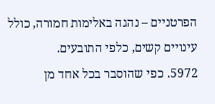הפרטניים – נהגה באלימות חמורה, כולל עינויים קשים, כלפי התובעים.
5972. כפי שהוסבר בכל אחד מן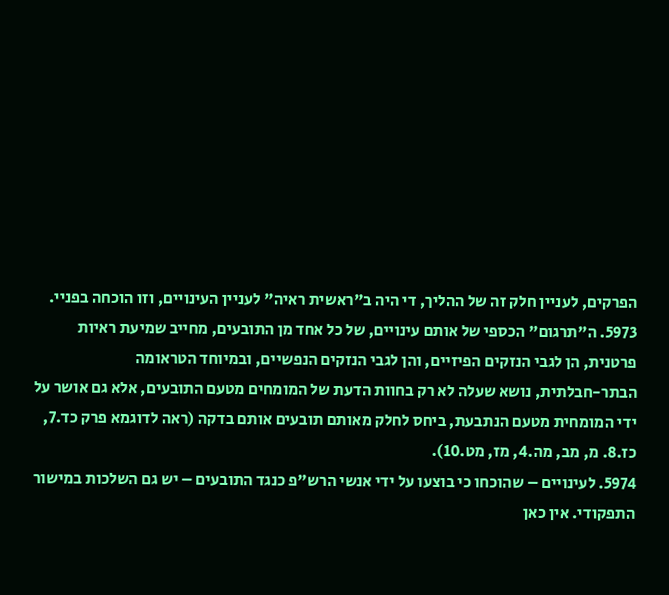הפרקים, לעניין חלק זה של ההליך, די היה ב"ראשית ראיה" לעניין העינויים, וזו הוכחה בפניי.
5973. ה"תרגום" הכספי של אותם עינויים, של כל אחד מן התובעים, מחייב שמיעת ראיות פרטנית, הן לגבי הנזקים הפיזיים, והן לגבי הנזקים הנפשיים, ובמיוחד הטראומה
הבתר-חבלתית, נושא שעלה לא רק בחוות הדעת של המומחים מטעם התובעים, אלא גם אושר על ידי המומחית מטעם הנתבעת, ביחס לחלק מאותם תובעים אותם בדקה (ראה לדוגמא פרק כד.7, כז.8. מ, מב, מה.4, מז, מט.10).
5974. לעינויים – שהוכחו כי בוצעו על ידי אנשי הרש"פ כנגד התובעים – יש גם השלכות במישור התפקודי. אין כאן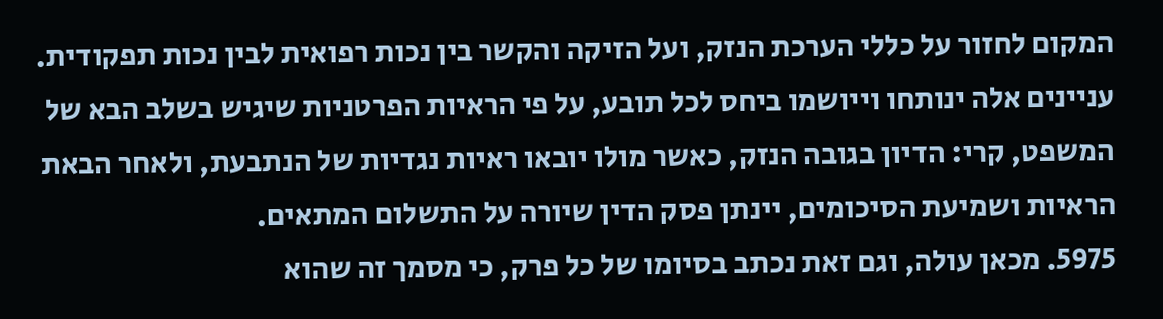המקום לחזור על כללי הערכת הנזק, ועל הזיקה והקשר בין נכות רפואית לבין נכות תפקודית. עניינים אלה ינותחו וייושמו ביחס לכל תובע, על פי הראיות הפרטניות שיגיש בשלב הבא של המשפט, קרי: הדיון בגובה הנזק, כאשר מולו יובאו ראיות נגדיות של הנתבעת, ולאחר הבאת הראיות ושמיעת הסיכומים, יינתן פסק הדין שיורה על התשלום המתאים.
5975. מכאן עולה, וגם זאת נכתב בסיומו של כל פרק, כי מסמך זה שהוא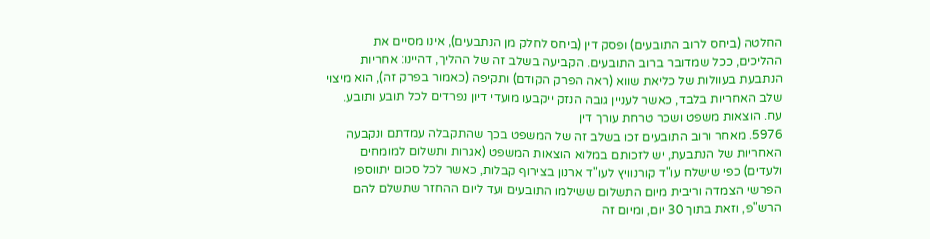החלטה (ביחס לרוב התובעים) ופסק דין (ביחס לחלק מן הנתבעים), אינו מסיים את ההליכים, ככל שמדובר ברוב התובעים. הקביעה בשלב זה של ההליך, דהיינו: אחריות הנתבעת בעוולות של כליאת שווא (ראה הפרק הקודם) ותקיפה (כאמור בפרק זה), הוא מיצוי שלב האחריות בלבד, כאשר לעניין גובה הנזק ייקבעו מועדי דיון נפרדים לכל תובע ותובע.
עח. הוצאות משפט ושכר טרחת עורך דין
5976. מאחר ורוב התובעים זכו בשלב זה של המשפט בכך שהתקבלה עמדתם ונקבעה האחריות של הנתבעת, יש לזכותם במלוא הוצאות המשפט (אגרות ותשלום למומחים ולעדים) כפי שישלח עו"ד קורנוויץ לעו"ד ארנון בצירוף קבלות, כאשר לכל סכום יתווספו הפרשי הצמדה וריבית מיום התשלום ששילמו התובעים ועד ליום ההחזר שתשלם להם הרש"פ, וזאת בתוך 30 יום, ומיום זה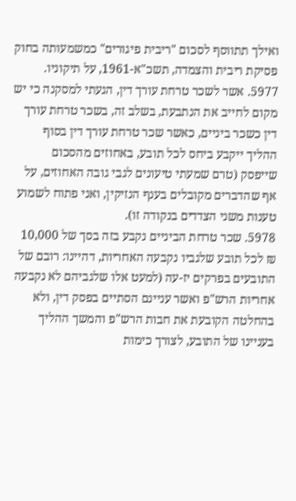ואילך תתווסף לסכום "ריבית פיגורים" כמשמעותה בחוק פסיקת ריבית והצמדה, תשכ"א-1961, על תיקוניו.
5977. אשר לשכר טרחת עורך דין, הגעתי למסקנה כי יש מקום לחייב את הנתבעת, בשלב זה, בשכר טרחת עורך דין כשכר ביניים, כאשר שכר טרחת עורך דין בסוף ההליך ייקבע ביחס לכל תובע, באחוזים מהסכום שייפסק (טרם שמעתי טיעונים לגבי גובה האחוזים, על אף שהדברים מקובלים בענף הנזיקין, ואני פתוח לשמוע טענות משני הצדדים בנקודה זו).
5978. שכר טרחת הביניים נקבע בזה בסך של 10,000 ₪ לכל תובע שלגביו נקבעה האחריות, דהיינו: רובם של התובעים בפרקים יז-עה (למעט אלו שלגביהם לא נקבעה אחריות הרש"פ ואשר עניינם הסתיים בפסק דין, ולא בהחלטה הקובעת את חבות הרש"פ והמשך ההליך בעניינו של התובע, לצורך כימות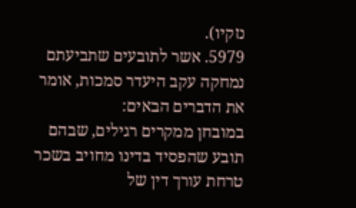נזקיו).
5979. אשר לתובעים שתביעתם נמחקה עקב היעדר סמכות, אומר את הדברים הבאים:
במובחן ממקרים רגילים, שבהם תובע שהפסיד בדינו מחויב בשכר טרחת עורך דין של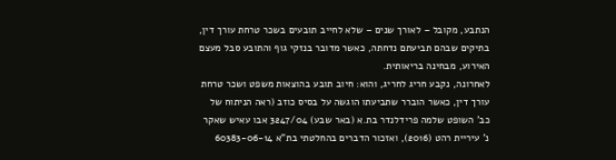הנתבע, מקובל – לאורך שנים – שלא לחייב תובעים בשכר טרחת עורך דין, בתיקים שבהם תביעתם נדחתה, כאשר מדובר בנזקי גוף והתובע סבל מעצם האירוע, מבחינה בריאותית.
לאחרונה, נקבע חריג לחריג, והוא: חיוב תובע בהוצאות משפט ושכר טרחת עורך דין, כאשר הוברר שתביעתו הוגשה על בסיס כוזב (ראה הניתוח של כב' השופט שלמה פרידלנדר בת.א (באר שבע) 3247/04 אבו עאיש שאקר נ' עיריית רהט (2016), ואזכור הדברים בהחלטתי בת"א 60383-06-14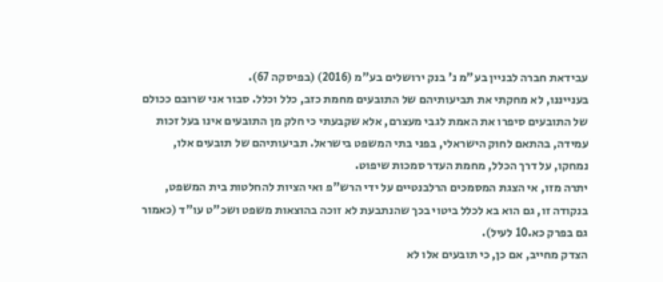עבידאת חברה לבניין בע"מ נ' בנק ירושלים בע"מ (2016) (בפיסקה 67).
בענייננו, לא מחקתי את תביעותיהם של התובעים מחמת כזב, כלל וכלל. סבור אני שרובם ככולם של התובעים סיפרו את האמת לגבי מעצרם, אלא שקבעתי כי חלק מן התובעים אינו בעל זכות עמידה, בהתאם לחוק הישראלי, בפני בתי המשפט בישראל. תביעותיהם של תובעים אלו, נמחקו, על דרך הכלל, מחמת העדר סמכות שיפוט.
יתרה מזו, אי הצגת המסמכים הרלבנטיים על ידי הרש"פ ואי הציות להחלטות בית המשפט, בנקודה זו, גם הוא בא לכלל ביטוי בכך שהנתבעת לא זוכה בהוצאות משפט ושכ"ט עו"ד (כאמור גם בפרק כא.10 לעיל).
הצדק מחייב, אם כן, כי תובעים אלו לא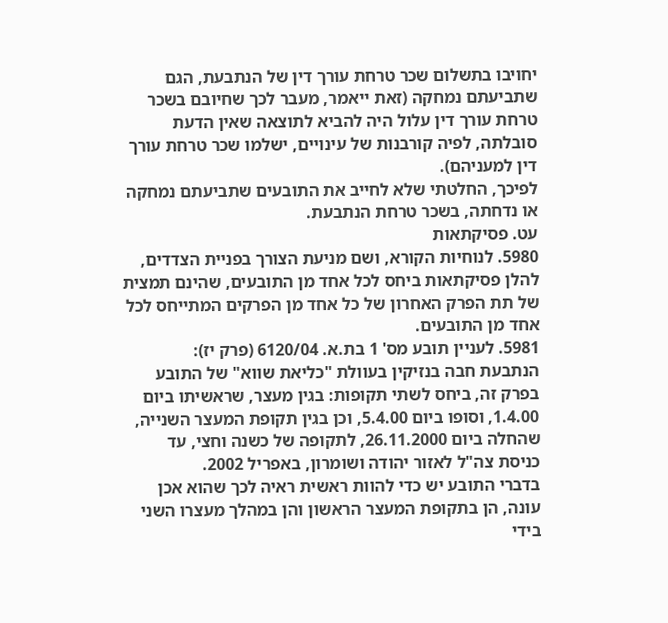יחויבו בתשלום שכר טרחת עורך דין של הנתבעת, הגם שתביעתם נמחקה (זאת ייאמר, מעבר לכך שחיובם בשכר טרחת עורך דין עלול היה להביא לתוצאה שאין הדעת סובלתה, לפיה קורבנות של עינויים, ישלמו שכר טרחת עורך דין למעניהם).
לפיכך, החלטתי שלא לחייב את התובעים שתביעתם נמחקה או נדחתה, בשכר טרחת הנתבעת.
עט. פסיקתאות
5980. לנוחיות הקורא, ושם מניעת הצורך בפניית הצדדים, להלן פסיקתאות ביחס לכל אחד מן התובעים, שהינם תמצית של תת הפרק האחרון של כל אחד מן הפרקים המתייחס לכל אחד מן התובעים.
5981. לעניין תובע מס' 1 בת.א. 6120/04 (פרק יז):
הנתבעת חבה בנזיקין בעוולת "כליאת שווא" של התובע בפרק זה, ביחס לשתי תקופות: בגין מעצר, שראשיתו ביום 1.4.00, וסופו ביום 5.4.00, וכן בגין תקופת המעצר השנייה, שהחלה ביום 26.11.2000, לתקופה של כשנה וחצי, עד כניסת צה"ל לאזור יהודה ושומרון, באפריל 2002.
בדברי התובע יש כדי להוות ראשית ראיה לכך שהוא אכן עונה, הן בתקופת המעצר הראשון והן במהלך מעצרו השני בידי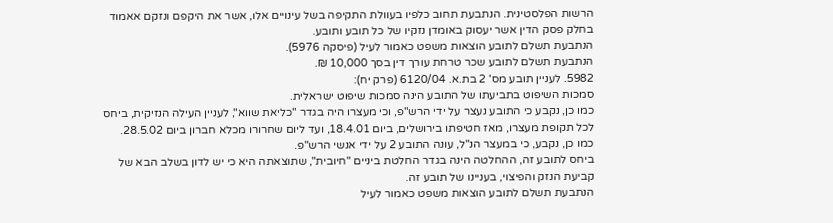הרשות הפלסטינית. הנתבעת תחוב כלפיו בעוולת התקיפה בשל עינויים אלו, אשר את היקפם ונזקם אאמוד בחלק פסק הדין אשר יעסוק באומדן נזקיו של כל תובע ותובע.
הנתבעת תשלם לתובע הוצאות משפט כאמור לעיל (פיסקה 5976).
הנתבעת תשלם לתובע שכר טרחת עורך דין בסך 10,000 ₪.
5982. לעניין תובע מס' 2 בת.א. 6120/04 (פרק יח):
סמכות השיפוט בתביעתו של התובע הינה סמכות שיפוט ישראלית.
כמו כן, נקבע כי התובע נעצר על ידי הרש"פ, וכי מעצרו היה בגדר "כליאת שווא", לעניין העילה הנזיקית, ביחס לכל תקופת מעצרו, מאז חטיפתו בירושלים, ביום 18.4.01, ועד ליום שחרורו מכלא חברון ביום 28.5.02.
כמו כן, נקבע, כי במעצר הנ"ל, עונה התובע 2 על ידי אנשי הרש"פ.
ביחס לתובע זה, ההחלטה הינה בגדר החלטת ביניים "חיובית", שתוצאתה היא כי יש לדון בשלב הבא של קביעת הנזק והפיצוי, בעניינו של תובע זה.
הנתבעת תשלם לתובע הוצאות משפט כאמור לעיל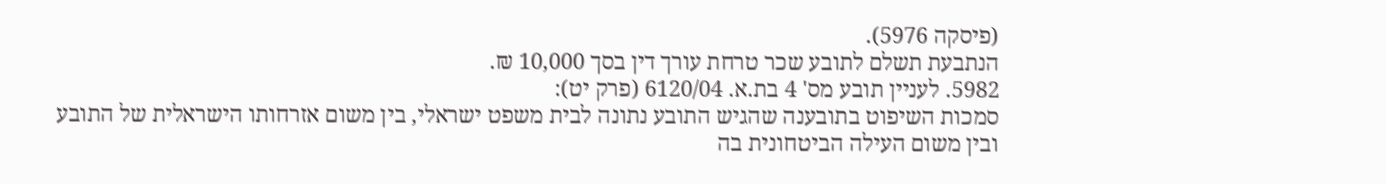(פיסקה 5976).
הנתבעת תשלם לתובע שכר טרחת עורך דין בסך 10,000 ₪.
5982. לעניין תובע מס' 4 בת.א. 6120/04 (פרק יט):
סמכות השיפוט בתובענה שהגיש התובע נתונה לבית משפט ישראלי, בין משום אזרחותו הישראלית של התובע ובין משום העילה הביטחונית בה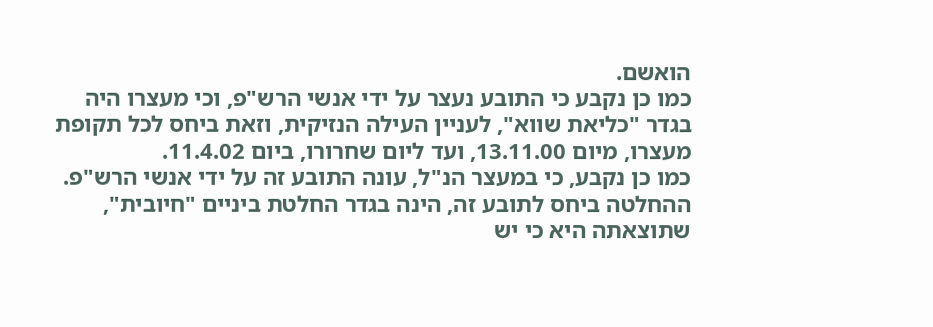הואשם.
כמו כן נקבע כי התובע נעצר על ידי אנשי הרש"פ, וכי מעצרו היה בגדר "כליאת שווא", לעניין העילה הנזיקית, וזאת ביחס לכל תקופת מעצרו, מיום 13.11.00, ועד ליום שחרורו, ביום 11.4.02.
כמו כן נקבע, כי במעצר הנ"ל, עונה התובע זה על ידי אנשי הרש"פ.
ההחלטה ביחס לתובע זה, הינה בגדר החלטת ביניים "חיובית", שתוצאתה היא כי יש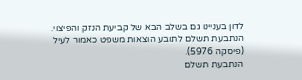לדון בעניינו גם בשלב הבא של קביעת הנזק והפיצוי.
הנתבעת תשלם לתובע הוצאות משפט כאמור לעיל (פיסקה 5976).
הנתבעת תשלם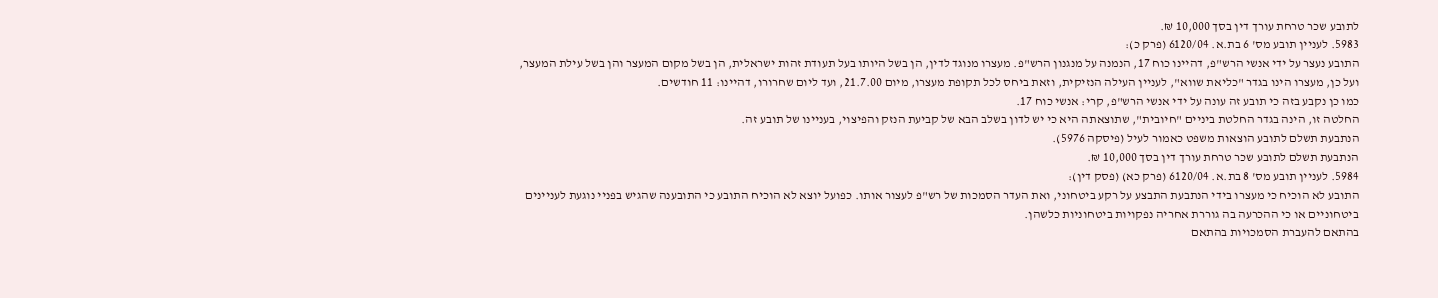לתובע שכר טרחת עורך דין בסך 10,000 ₪.
5983. לעניין תובע מס' 6 בת.א. 6120/04 (פרק כ):
התובע נעצר על ידי אנשי הרש"פ, דהיינו כוח 17, הנמנה על מנגנון הרש"פ. מעצרו מנוגד לדין, הן בשל היותו בעל תעודת זהות ישראלית, הן בשל מקום המעצר והן בשל עילת המעצר, ועל כן, מעצרו הינו בגדר "כליאת שווא", לעניין העילה הנזיקית, וזאת ביחס לכל תקופת מעצרו, מיום 21.7.00, ועד ליום שחרורו, דהיינו: 11 חודשים.
כמו כן נקבע בזה כי תובע זה עונה על ידי אנשי הרש"פ, קרי: אנשי כוח 17.
החלטה זו, הינה בגדר החלטת ביניים "חיובית", שתוצאתה היא כי יש לדון בשלב הבא של קביעת הנזק והפיצוי, בעניינו של תובע זה.
הנתבעת תשלם לתובע הוצאות משפט כאמור לעיל (פיסקה 5976).
הנתבעת תשלם לתובע שכר טרחת עורך דין בסך 10,000 ₪.
5984. לעניין תובע מס' 8 בת.א. 6120/04 (פרק כא) (פסק דין):
התובע לא הוכיח כי מעצרו בידי הנתבעת התבצע על רקע ביטחוני, ואת העדר הסמכות של רש"פ לעצור אותו. כפועל יוצא לא הוכיח התובע כי התובענה שהגיש בפניי נוגעת לעניינים ביטחוניים או כי ההכרעה בה גוררת אחריה נפקויות ביטחוניות כלשהן.
בהתאם להעברת הסמכויות בהתאם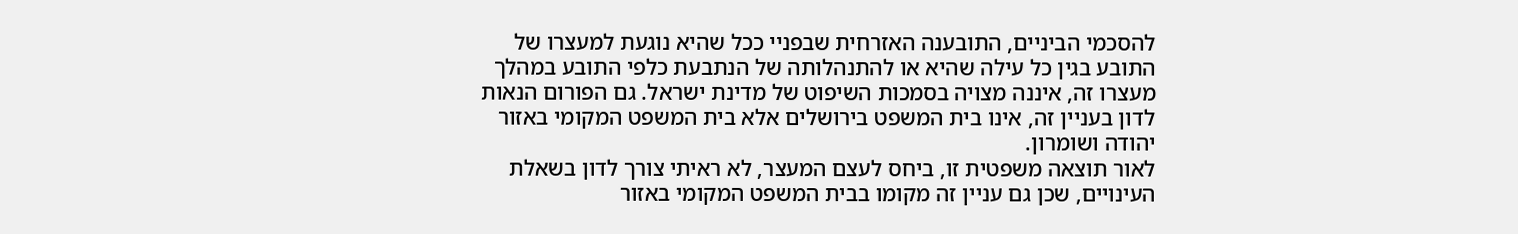להסכמי הביניים, התובענה האזרחית שבפניי ככל שהיא נוגעת למעצרו של התובע בגין כל עילה שהיא או להתנהלותה של הנתבעת כלפי התובע במהלך מעצרו זה, איננה מצויה בסמכות השיפוט של מדינת ישראל. גם הפורום הנאות לדון בעניין זה, אינו בית המשפט בירושלים אלא בית המשפט המקומי באזור יהודה ושומרון.
לאור תוצאה משפטית זו, ביחס לעצם המעצר, לא ראיתי צורך לדון בשאלת העינויים, שכן גם עניין זה מקומו בבית המשפט המקומי באזור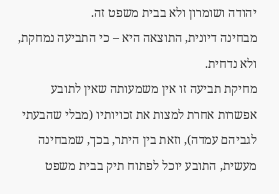יהודה ושומרון ולא בבית משפט זה.
מבחינה דיונית, התוצאה היא – כי התביעה נמחקת, ולא נדחית.
מחיקת תביעה זו אין משמעותה שאין לתובע אפשרות אחרת למצות את זכויותיו (מבלי שהבעתי לגביהם עמדה), וזאת בין היתר, בכך, שמבחינה מעשית, התובע יוכל לפתוח תיק בבית משפט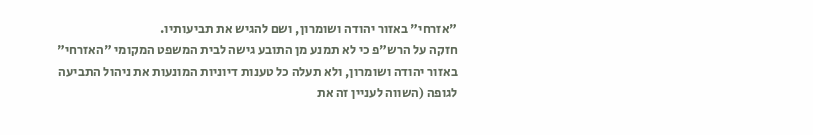"אזרחי" באזור יהודה ושומרון, ושם להגיש את תביעותיו.
חזקה על הרש"פ כי לא תמנע מן התובע גישה לבית המשפט המקומי "האזרחי" באזור יהודה ושומרון, ולא תעלה כל טענות דיוניות המונעות את ניהול התביעה לגופה (השווה לעניין זה את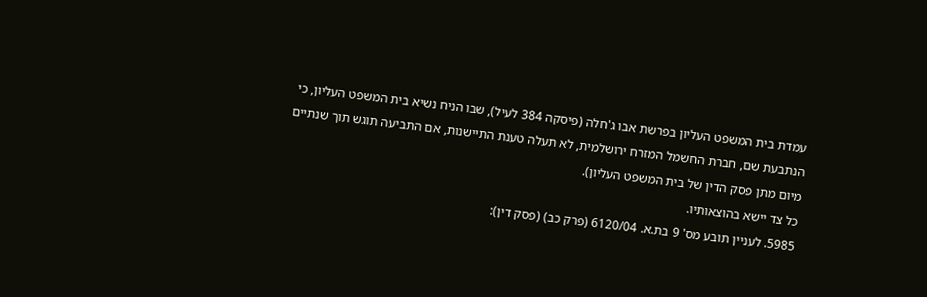עמדת בית המשפט העליון בפרשת אבו ג'חלה (פיסקה 384 לעיל), שבו הניח נשיא בית המשפט העליון, כי הנתבעת שם, חברת החשמל המזרח ירושלמית, לא תעלה טענת התיישנות, אם התביעה תוגש תוך שנתיים מיום מתן פסק הדין של בית המשפט העליון).
כל צד יישא בהוצאותיו.
5985. לעניין תובע מס' 9 בת.א. 6120/04 (פרק כב) (פסק דין):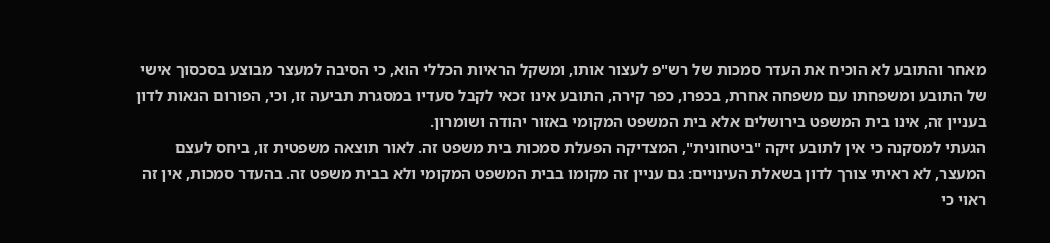מאחר והתובע לא הוכיח את העדר סמכות של רש"פ לעצור אותו, ומשקל הראיות הכללי הוא, כי הסיבה למעצר מבוצע בסכסוך אישי של התובע ומשפחתו עם משפחה אחרת, בכפרו, כפר קירה, התובע אינו זכאי לקבל סעדיו במסגרת תביעה זו, וכי, הפורום הנאות לדון בעניין זה, אינו בית המשפט בירושלים אלא בית המשפט המקומי באזור יהודה ושומרון.
הגעתי למסקנה כי אין לתובע זיקה "ביטחונית", המצדיקה הפעלת סמכות בית משפט זה. לאור תוצאה משפטית זו, ביחס לעצם המעצר, לא ראיתי צורך לדון בשאלת העינויים: גם עניין זה מקומו בבית המשפט המקומי ולא בבית משפט זה. בהעדר סמכות, אין זה ראוי כי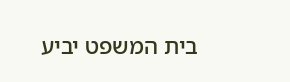בית המשפט יביע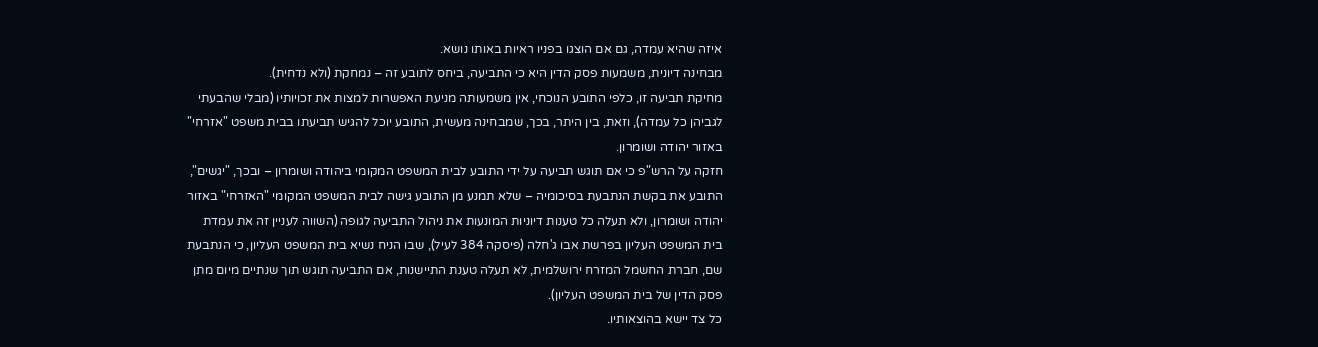איזה שהיא עמדה, גם אם הוצגו בפניו ראיות באותו נושא.
מבחינה דיונית, משמעות פסק הדין היא כי התביעה, ביחס לתובע זה – נמחקת (ולא נדחית).
מחיקת תביעה זו, כלפי התובע הנוכחי, אין משמעותה מניעת האפשרות למצות את זכויותיו (מבלי שהבעתי לגביהן כל עמדה), וזאת, בין היתר, בכך, שמבחינה מעשית, התובע יוכל להגיש תביעתו בבית משפט "אזרחי" באזור יהודה ושומרון.
חזקה על הרש"פ כי אם תוגש תביעה על ידי התובע לבית המשפט המקומי ביהודה ושומרון – ובכך, "יגשים", התובע את בקשת הנתבעת בסיכומיה – שלא תמנע מן התובע גישה לבית המשפט המקומי "האזרחי" באזור יהודה ושומרון, ולא תעלה כל טענות דיוניות המונעות את ניהול התביעה לגופה (השווה לעניין זה את עמדת בית המשפט העליון בפרשת אבו ג'חלה (פיסקה 384 לעיל), שבו הניח נשיא בית המשפט העליון, כי הנתבעת שם, חברת החשמל המזרח ירושלמית, לא תעלה טענת התיישנות, אם התביעה תוגש תוך שנתיים מיום מתן פסק הדין של בית המשפט העליון).
כל צד יישא בהוצאותיו.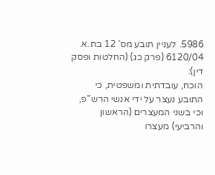5986. לעניין תובע מס' 12 בת.א. 6120/04 (פרק כג) (החלטות ופסק דין):
הוכח, עובדתית ומשפטית, כי התובע נעצר על ידי אנשי הרש"פ, וכי בשני המעצרים (הראשון והרביעי) מעצרו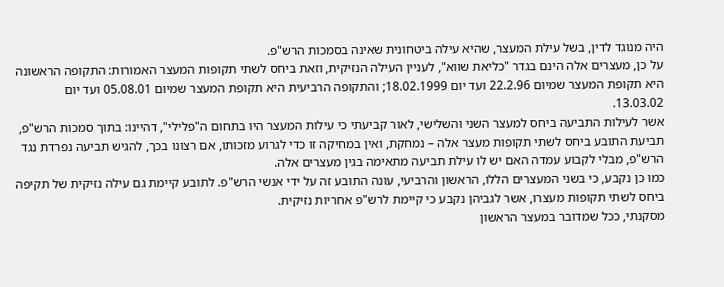היה מנוגד לדין, בשל עילת המעצר, שהיא עילה ביטחונית שאינה בסמכות הרש"פ.
על כן, מעצרים אלה הינם בגדר "כליאת שווא", לעניין העילה הנזיקית, וזאת ביחס לשתי תקופות המעצר האמורות: התקופה הראשונה היא תקופת המעצר שמיום 22.2.96 ועד יום 18.02.1999; והתקופה הרביעית היא תקופת המעצר שמיום 05.08.01 ועד יום 13.03.02.
אשר לעילות התביעה ביחס למעצר השני והשלישי, לאור קביעתי כי עילות המעצר היו בתחום ה"פלילי", דהיינו: בתוך סמכות הרש"פ, תביעת התובע ביחס לשתי תקופות מעצר אלה – נמחקת, ואין במחיקה זו כדי לגרוע מזכותו, אם רצונו בכך, להגיש תביעה נפרדת נגד הרש"פ, מבלי לקבוע עמדה האם יש לו עילת תביעה מתאימה בגין מעצרים אלה.
כמו כן נקבע, כי בשני המעצרים הללו, הראשון והרביעי, עונה התובע זה על ידי אנשי הרש"פ. לתובע קיימת גם עילה נזיקית של תקיפה ביחס לשתי תקופות מעצרו, אשר לגביהן נקבע כי קיימת לרש"פ אחריות נזיקית.
מסקנתי, ככל שמדובר במעצר הראשון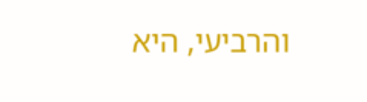והרביעי, היא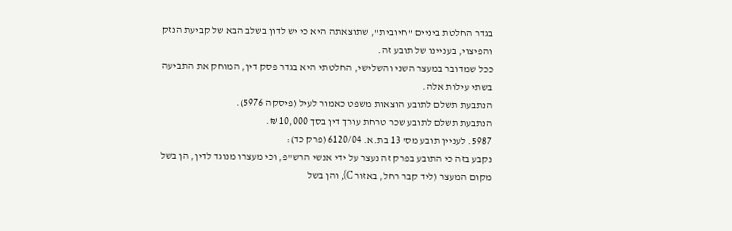בגדר החלטת ביניים "חיובית", שתוצאתה היא כי יש לדון בשלב הבא של קביעת הנזק והפיצוי, בעניינו של תובע זה.
ככל שמדובר במעצר השני והשלישי, החלטתי היא בגדר פסק דין, המוחק את התביעה בשתי עילות אלה.
הנתבעת תשלם לתובע הוצאות משפט כאמור לעיל (פיסקה 5976).
הנתבעת תשלם לתובע שכר טרחת עורך דין בסך 10,000 ₪.
5987. לעניין תובע מס' 13 בת.א. 6120/04 (פרק כד):
נקבע בזה כי התובע בפרק זה נעצר על ידי אנשי הרש"פ, וכי מעצרו מנוגד לדין, הן בשל מקום המעצר (ליד קבר רחל, באזור C), והן בשל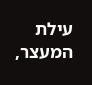עילת המעצר,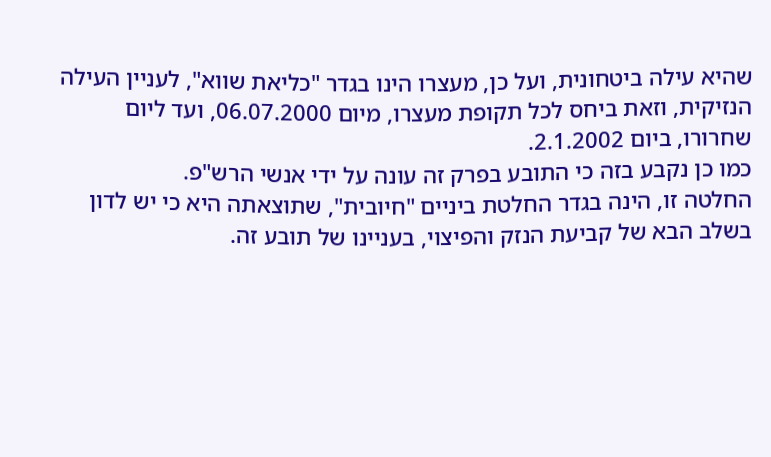שהיא עילה ביטחונית, ועל כן, מעצרו הינו בגדר "כליאת שווא", לעניין העילה הנזיקית, וזאת ביחס לכל תקופת מעצרו, מיום 06.07.2000, ועד ליום שחרורו, ביום 2.1.2002.
כמו כן נקבע בזה כי התובע בפרק זה עונה על ידי אנשי הרש"פ.
החלטה זו, הינה בגדר החלטת ביניים "חיובית", שתוצאתה היא כי יש לדון בשלב הבא של קביעת הנזק והפיצוי, בעניינו של תובע זה.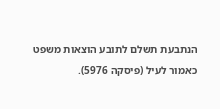הנתבעת תשלם לתובע הוצאות משפט כאמור לעיל (פיסקה 5976).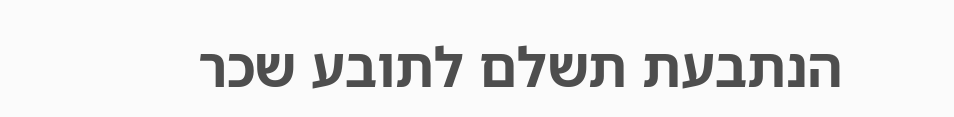הנתבעת תשלם לתובע שכר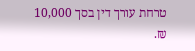טרחת עורך דין בסך 10,000 ₪.